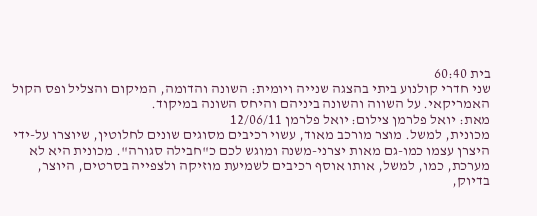בית 60:40
שני חדרי קולנוע ביתי בהצגה שנייה ויומית: השונה והדומה, המיקום והצליל ופס הקול האמריקאי. על השווה והשונה ביניהם והיחס השונה במיקוד.
מאת: יואל פלרמן צילום: יואל פלרמן 12/06/11
מכונית, למשל. מוצר מורכב מאוד, עשוי רכיבים מסוגים שונים לחלוטין, שיוצרו על-ידי היצרן עצמו כמו-גם מאות יצרני-משנה ומוגש לכם כ"חבילה סגורה". מכונית היא לא מערכת, כמו, למשל, אותו אוסף רכיבים לשמיעת מוזיקה ולצפייה בסרטים, היוצר, בדיוק,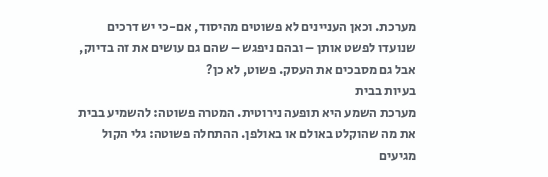מערכת. וכאן העניינים לא פשוטים מהיסוד, אם-כי יש דרכים שנועדו לפשט אותן – ובהם ניפגש – שהם גם עושים את זה בדיוק, אבל גם מסבכים את העסק. פשוט, לא כן?
בעיות בבית
מערכת השמע היא תופעה נירוטית. המטרה פשוטה: להשמיע בבית את מה שהוקלט באולם או באולפן. ההתחלה פשוטה: גלי הקול מגיעים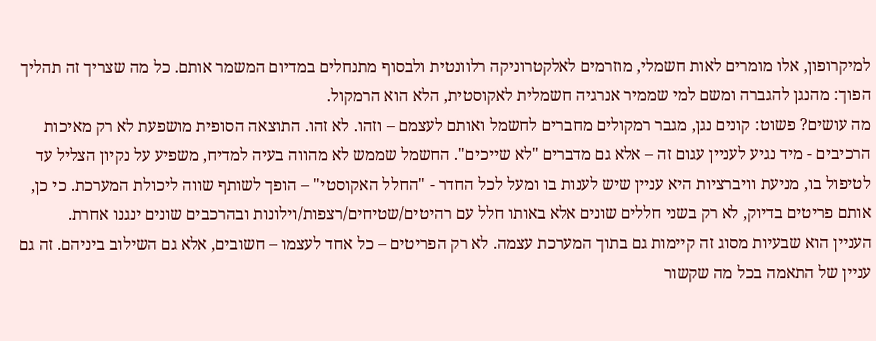למיקרופון, אלו מומרים לאות חשמלי, מוזרמים לאלקטרוניקה רלוונטית ולבסוף מתנחלים במדיום המשמר אותם. כל מה שצריך זה תהליך הפוך: מהנגן להגברה ומשם למי שממיר אנרגיה חשמלית לאקוסטית, הלא הוא הרמקול.
מה עושים? פשוט: קונים נגן, מגבר רמקולים מחברים לחשמל ואותם לעצמם – וזהו. לא זהו. התוצאה הסופית מושפעת לא רק מאיכות הרכיבים - מיד נגיע לעניין עגום זה – אלא גם מדברים "לא שייכים". החשמל שממש לא מהווה בעיה למדיח, משפיע על נקיון הצליל עד לטיפול בו, מניעת וויברציות היא עניין שיש לענות בו ומעל לכל החדר - "החלל האקוסטי" – הופך לשותף שווה ליכולת המערכת. כי כן, אותם פריטים בדיוק, לא רק בשני חללים שונים אלא באותו חלל עם רהיטים/שטיחים/רצפות/וילונות ובהרכבים שונים ינגנו אחרת.
העניין הוא שבעיות מסוג זה קיימות גם בתוך המערכת עצמה. לא רק הפריטים – כל אחד לעצמו – חשובים, אלא גם השילוב ביניהם. זה גם עניין של התאמה בכל מה שקשור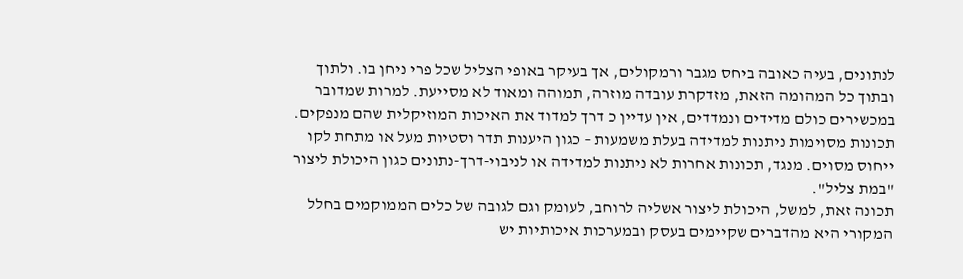לנתונים, בעיה כאובה ביחס מגבר ורמקולים, אך בעיקר באופי הצליל שכל פרי ניחן בו. ולתוך ובתוך כל המהומה הזאת, מזדקרת עובדה מוזרה, תמוהה ומאוד לא מסייעת. למרות שמדובר במכשירים כולם מדידים ונמדדים, אין עדיין כ דרך למדוד את האיכות המוזיקלית שהם מנפקים. תכונות מסוימות ניתנות למדידה בעלת משמעות – כגון היענות תדר וסטיות מעל או מתחת לקו ייחוס מסוים. מנגד, תכונות אחרות לא ניתנות למדידה או לניבוי-דרך-נתונים כגון היכולת ליצור "במת צליל".
תכונה זאת, למשל, היכולת ליצור אשליה לרוחב, לעומק וגם לגובה של כלים הממוקמים בחלל המקורי היא מהדברים שקיימים בעסק ובמערכות איכותיות יש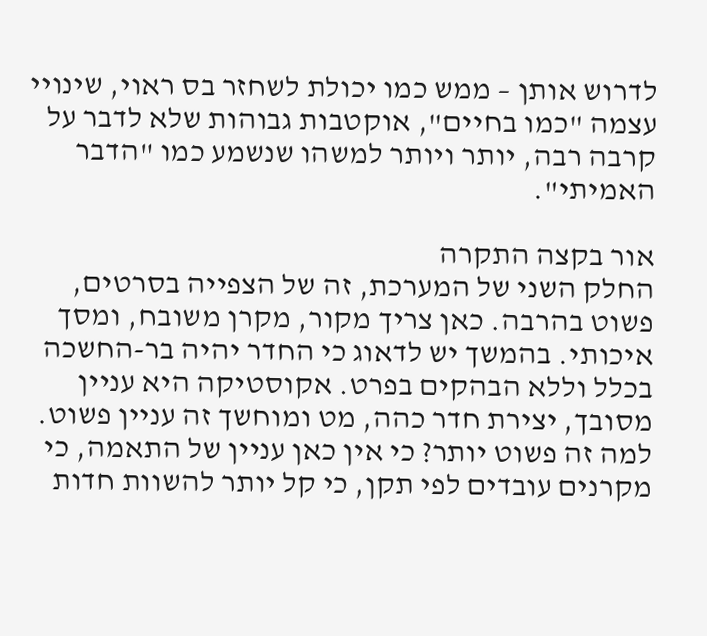לדרוש אותן – ממש כמו יכולת לשחזר בס ראוי, שינויי עצמה "כמו בחיים", אוקטבות גבוהות שלא לדבר על קרבה רבה, יותר ויותר למשהו שנשמע כמו "הדבר האמיתי".

אור בקצה התקרה
החלק השני של המערכת, זה של הצפייה בסרטים, פשוט בהרבה. כאן צריך מקור, מקרן משובח, ומסך איכותי. בהמשך יש לדאוג כי החדר יהיה בר-החשכה בכלל וללא הבהקים בפרט. אקוסטיקה היא עניין מסובך, יצירת חדר כהה, מט ומוחשך זה עניין פשוט.
למה זה פשוט יותר? כי אין כאן עניין של התאמה, כי מקרנים עובדים לפי תקן, כי קל יותר להשוות חדות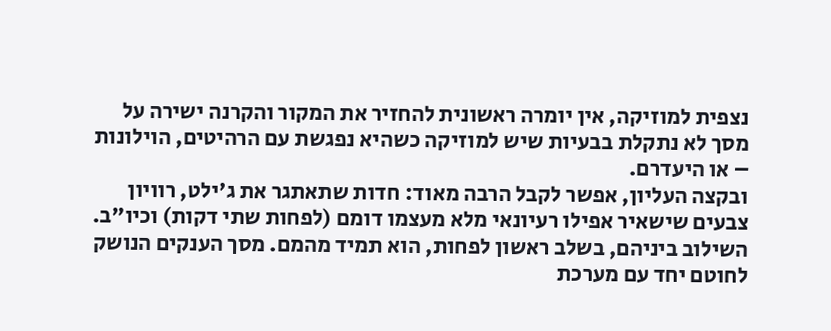נצפית למוזיקה, אין יומרה ראשונית להחזיר את המקור והקרנה ישירה על מסך לא נתקלת בבעיות שיש למוזיקה כשהיא נפגשת עם הרהיטים, הוילונות – או היעדרם.
ובקצה העליון, אפשר לקבל הרבה מאוד: חדות שתאתגר את ג'ילט, רוויון צבעים שישאיר אפילו רעיונאי מלא מעצמו דומם (לפחות שתי דקות) וכיו"ב.
השילוב ביניהם, בשלב ראשון לפחות, הוא תמיד מהמם. מסך הענקים הנושק לחוטם יחד עם מערכת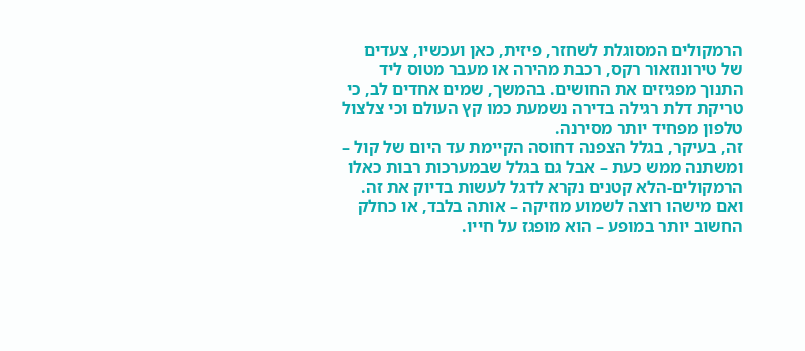הרמקולים המסוגלת לשחזר, פיזית, כאן ועכשיו, צעדים של טירונוזאור רקס, רכבת מהירה או מעבר מטוס ליד התנוך מפגיזים את החושים. בהמשך, שמים אחדים לב, כי טריקת דלת רגילה בדירה נשמעת כמו קץ העולם וכי צלצול טלפון מפחיד יותר מסירנה.
זה, בעיקר, בגלל הצפנה דחוסה הקיימת עד היום של קול – ומשתנה ממש כעת – אבל גם בגלל שבמערכות רבות כאלו הרמקולים-הלא קטנים נקרא לדגל לעשות בדיוק את זה. ואם מישהו רוצה לשמוע מוזיקה – אותה בלבד, או כחלק החשוב יותר במופע – הוא מופגז על חייו.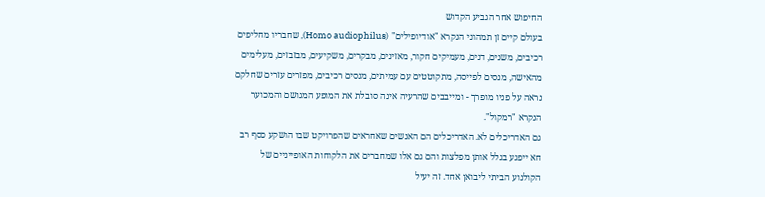החיפוש אחר הגביע הקדוש
בעולם קיים זן תמהוני הנקרא "אודיופילים" (Homo audiophilus), שחבריו מחליפים רכיבים, משנים, דנים, מעמיקים חקור, מאזינים, מבקרים, משקיעים, מבזבזים, מעלימים מהאישה, מנסים לפייסה, מתקוטטים עם עמיתים, מנסים רכיבים, מפזרים עזרים שחלקם נראה על פניו מופרך - ומייבבים שהרעיה אינה סובלת את המופע המגושם והמכוער הנקרא "רמקול".
גם האדריכלים לא. האדריכלים הם האנשים שאחראים שהפרויקט שבו הושקע כסף רב חא ייפגע בגלל אותן מפלצות והם גם אלו שמחברים את הלקוחות האופייניים של הקולנוע הביתי ליבואן אחד. זה יעיל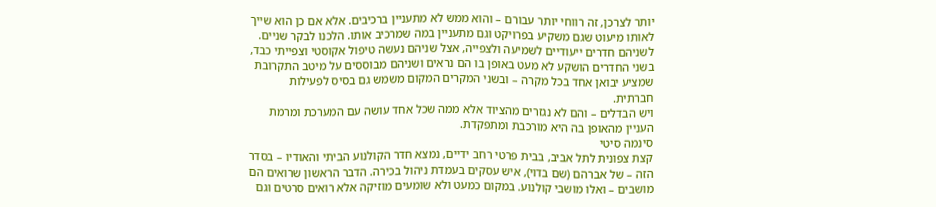יותר לצרכן, זה רווחי יותר עבורם – והוא ממש לא מתעניין ברכיבים. אלא אם כן הוא שייך לאותו מיעוט שגם משקיע בפרויקט וגם מתעניין במה שמרכיב אותו. הלכנו לבקר שניים. לשניהם חדרים ייעודיים לשמיעה ולצפייה, אצל שניהם נעשה טיפול אקוסטי וצפייתי כבד, בשני החדרים הושקע לא מעט באופן בו הם נראים ושניהם מבוססים על מיטב התקרובת שמציע יבואן אחד בכל מקרה – ובשני המקרים המקום משמש גם בסיס לפעילות חברתית.
ויש הבדלים – והם לא נגזרים מהציוד אלא ממה שכל אחד עושה עם המערכת ומרמת העניין מהאופן בה היא מורכבת ומתפקדת.
סינמה סיטי
קצת צפונית לתל אביב, בבית פרטי רחב ידיים, נמצא חדר הקולנוע הביתי והאודיו – בסדר הזה – של אברהם (שם בדוי), איש עסקים בעמדת ניהול בכירה. הדבר הראשון שרואים הם מושבים – ואלו מושבי קולנוע. במקום כמעט ולא שומעים מוזיקה אלא רואים סרטים וגם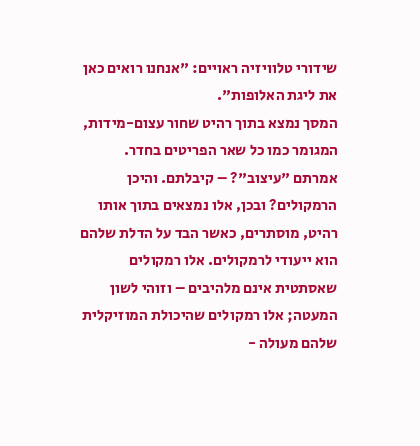שידורי טלוויזיה ראויים: "אנחנו רואים כאן את ליגת האלופות".
המסך נמצא בתוך רהיט שחור עצום-מידות, המגומר כמו כל שאר הפריטים בחדר. אמרתם "עיצוב"? – קיבלתם. והיכן הרמקולים? ובכן, אלו נמצאים בתוך אותו רהיט, מוסתרים, כאשר הבד על הדלת שלהם הוא ייעודי לרמקולים. אלו רמקולים שאסתטית אינם מלהיבים – וזוהי לשון המעטה; אלו רמקולים שהיכולת המוזיקלית שלהם מעולה -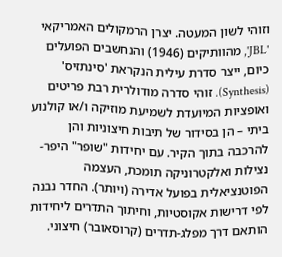וזוהי לשון המעטה. יצרן הרמקולים האמריקאי 'JBL', מהוותיקים (1946) והנחשבים הפועלים כיום, ייצר סדרת עילית הנקראת 'סינתזיס' (Synthesis). זוהי סדרה מודולרית רבת פריטים ואופציות המיועדת לשמיעת מוזיקה ו/או קולנוע ביתי – הן בסידור של תיבות חיצוניות והן להרכבה בתוך הקיר. עם יחידות "שופר" היפר-נצילות ואלקטרוניקה תומכת, העצמה הפוטנציאלית בפועל אדירה (ויותר). החדר נבנה לפי דרישות אקוסטיות, וחיתוך התדרים ליחידות הותאם דרך מפלג-תדרים (קרוסאובר) חיצוני.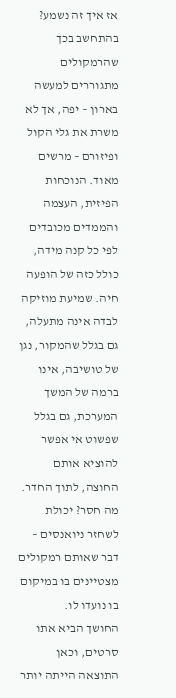אז איך זה נשמע? בהתחשב בכך שהרמקולים מתגוררים למעשה בארון – יפה, אך לא משרת את גלי הקול ופיזורם – מרשים מאוד. הנוכחות הפיזית, העצמה והממדים מכובדים לפי כל קנה מידה, כולל כזה של הופעה חיה. שמיעת מוזיקה לבדה אינה מתעלה, גם בגלל שהמקור, נגן של טושיבה, אינו ברמה של המשך המערכת, גם בגלל שפשוט אי אפשר להוציא אותם החוצה, לתוך החדר. מה חסר? יכולת לשחזר ניואנסים – דבר שאותם רמקולים מצטיינים בו במיקום בו נועדו לו.
החושך הביא אתו סרטים, וכאן התוצאה הייתה יותר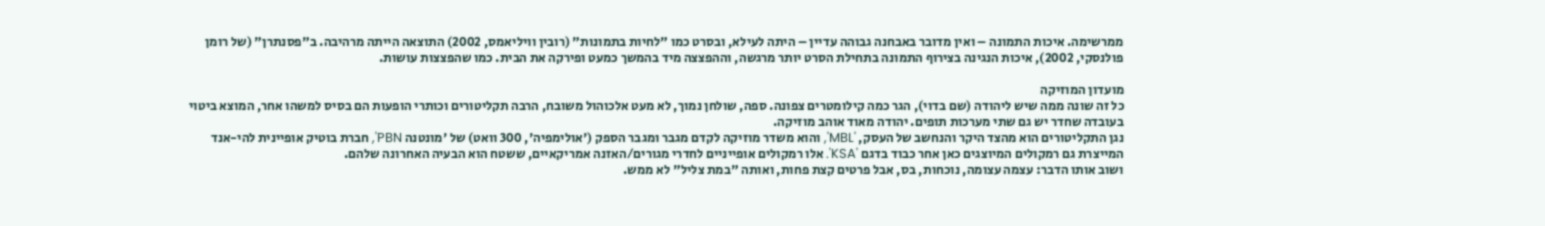ממרשימה. איכות התמונה – ואין מדובר באבחנה גבוהה עדיין – היתה לעילא, ובסרט כמו "לחיות בתמונות" (רובין וויליאמס, 2002) התוצאה הייתה מרהיבה. ב"פסנתרן" (של רומן פולנסקי, 2002), איכות הנגינה בצירוף התמונה בתחילת הסרט יותר מרגשה, וההפצצה מיד בהמשך כמעט ופירקה את הבית. כמו שהפצצות עושות.

מועדון המוזיקה
כל זה שונה ממה שיש ליהודה (שם בדוי), הגר כמה קילומטרים צפונה. ספה, שולחן נמוך, לא מעט אלכוהול משובח, הרבה תקליטורים וכותרי הופעות הם בסיס למשהו אחר, המוצא ביטוי בעובדה שחדר יש גם שתי מערכות תופים. יהודה מאוד אוהב מוזיקה.
נגן התקליטורים הוא מהצד היקר והנחשב של העסק, 'MBL', והוא משדר מוזיקה לקדם מגבר ומגבר הספק ('אולימפיה', 300 וואט) של 'מונטנה PBN', חברת בוטיק אופיינית להי-אנד המייצרת גם רמקולים המיוצגים כאן אחר כבוד בדגם 'KSA'. אלו רמקולים אופייניים לחדרי מגורים/האזנה אמריקאיים, ששטח הוא הבעיה האחרונה שלהם.
ושוב אותו הדבר: עצמה עצומה, נוכחות, בס, אבל פרטים קצת פחות, ואותה "במת צליל" לא ממש.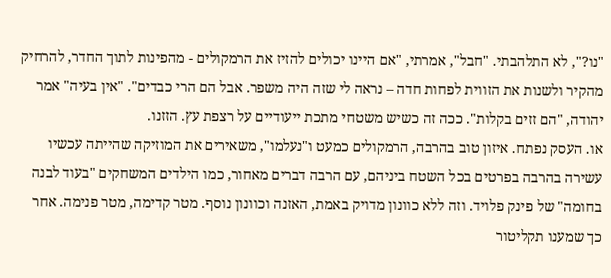"נו?", לא התלהבתי. "חבל", אמרתי, "אם היינו יכולים להזיז את הרמקולים - מהפינות לתוך החדר, להרחיק מהקיר ולשנות את הזווית לפחות חדה – נראה לי שזה היה משפר. אבל הם הרי כבדים". "אין בעיה" אמר יהודה, "הם זזים בקלות". ככה זה כשיש משטחי מתכת ייעודיים על רצפת עץ. הזזנו.
או. העסק נפתח. איזון טוב בהרבה, הרמקולים כמעט ו"נעלמו", משאירים את המוזיקה שהייתה עכשיו עשירה בהרבה בפרטים בכל השטח ביניהם, עם הרבה דברים מאחור, כמו הילדים המשחקים "בעוד לבנה בחומה" של פינק פלויד. וזה ללא כוונון מדויק באמת, האזנה וכוונון נוסף. מטר קדימה, מטר פנימה. אחר כך שמענו תקליטור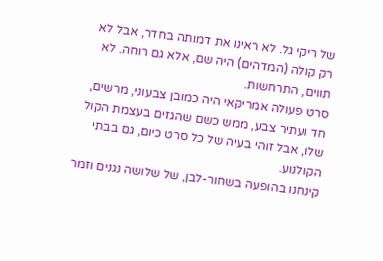של ריקי גל. לא ראינו את דמותה בחדר, אבל לא רק קולה (המדהים) היה שם, אלא גם רוחה. לא תווים, התרחשות.
סרט פעולה אמריקאי היה כמובן צבעוני, מרשים, חד ועתיר צבע, ממש כשם שהגזים בעצמת הקול שלו, אבל זוהי בעיה של כל סרט כיום, גם בבתי הקולנוע.
קינחנו בהופעה בשחור-לבן, של שלושה נגנים וזמר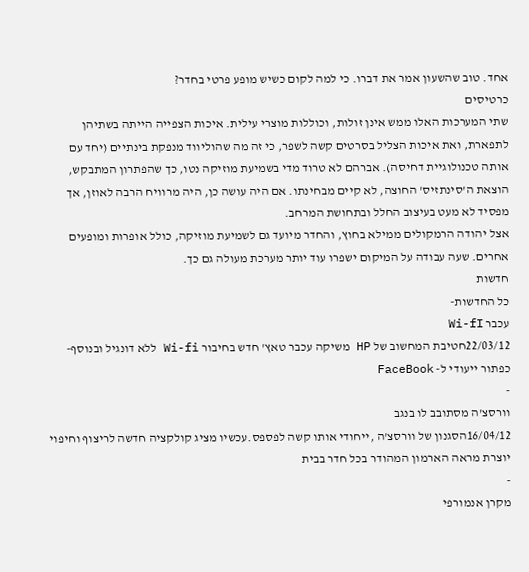אחד. טוב שהשעון אמר את דברו. כי למה לקום כשיש מופע פרטי בחדר?
כרטיסים
שתי המערכות האלו ממש אינן זולות, וכוללות מוצרי עילית. איכות הצפייה הייתה בשתיהן לתפארת, ואת איכות הצליל בסרטים קשה לשפר, כי זה מה שהוליווד מנפקת בינתיים (יחד עם אותה טכנולוגיית דחיסה). אברהם לא טרוד מדי בשמיעת מוזיקה נטו, כך שהפתרון המתבקש, הוצאת ה'סינתזיס' החוצה, לא קיים מבחינתו. אם היה עושה כן, היה מרוויח הרבה לאוזן, אך מפסיד לא מעט בעיצוב החלל ובתחושת המרחב.
אצל יהודה הרמקולים ממילא בחוץ, והחדר מיועד גם לשמיעת מוזיקה, כולל אופרות ומופעים אחרים. שעה עבודה על המיקום ישפרו עוד יותר מערכת מעולה גם כך.
חדשות
כל החדשות-
עכבר Wi-fI
22/03/12חטיבת המחשוב של HP משיקה עכבר טאץ' חדש בחיבור Wi-fi ללא דונגיל ובנוסף- כפתור ייעודי ל- FaceBook
-
וורסצ'ה מסתובב לו בנגב
16/04/12הסגנון של וורסצ'ה ,ייחודי אותו קשה לפספס.עכשיו מציג קולקציה חדשה לריצוף וחיפוי יוצרת מראה הארמון המהודר בכל חדר בבית
-
מקרן אנמורפי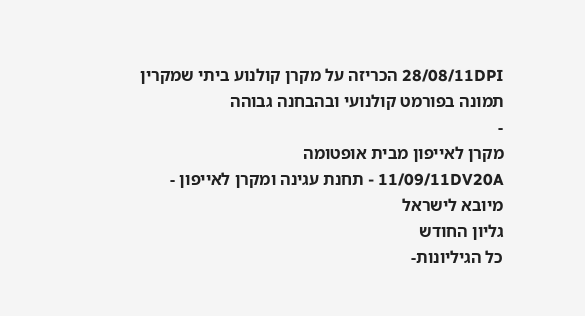28/08/11DPI הכריזה על מקרן קולנוע ביתי שמקרין תמונה בפורמט קולנועי ובהבחנה גבוהה
-
מקרן לאייפון מבית אופטומה
11/09/11DV20A - תחנת עגינה ומקרן לאייפון - מיובא לישראל
גליון החודש
כל הגיליונות-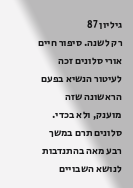גיליון 87
רק לשנה. סיפור חיים אורי סלונים זכה לעיטור הנשיא בפעם הראשונה שזה מוענק, ולא בכדי. סלונים תרם במשך רבע מאה בהתנדבות לנושא השבויים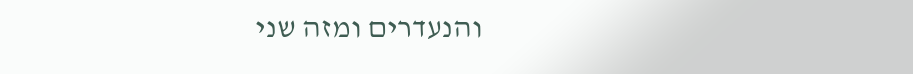והנעדרים ומזה שני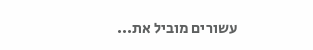עשורים מוביל את...